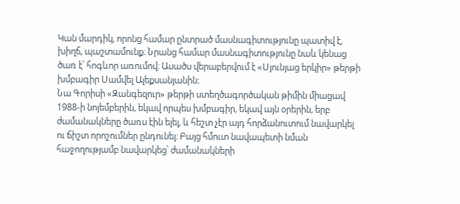Կան մարդիկ, որոնց համար ընտրած մասնագիտությունը պատիվ է, խիղճ, պաշտամունք։ Նրանց համար մասնագիտությունը նաև կենաց ծառ է՝ հոգևոր առումով։ Ասածս վերաբերվում է «Սյունյաց երկիր» թերթի խմբագիր Սամվել Ալեքսանյանին։
Նա Գորիսի «Զանգեզուր» թերթի ստեղծագործական թիմին միացավ 1988-ի նոյեմբերին, եկավ որպես խմբագիր, եկավ այն օրերին, երբ ժամանակները ծառս էին ելել, և հեշտ չէր այդ հորձանուտում նավարկել ու ճիշտ որոշումներ ընդունել։ Բայց հմուտ նավապետի նման հաջողությամբ նավարկեց՝ ժամանակների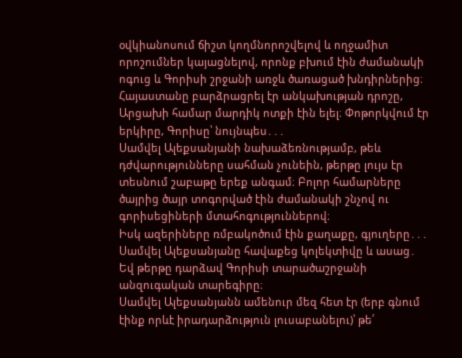օվկիանոսում ճիշտ կողմնորոշվելով և ողջամիտ որոշումներ կայացնելով, որոնք բխում էին ժամանակի ոգուց և Գորիսի շրջանի առջև ծառացած խնդիրներից։
Հայաստանը բարձրացրել էր անկախության դրոշը, Արցախի համար մարդիկ ոտքի էին ելել։ Փոթորկվում էր երկիրը, Գորիսը՝ նույնպես․․․
Սամվել Ալեքսանյանի նախաձեռնությամբ, թեև դժվարությունները սահման չունեին, թերթը լույս էր տեսնում շաբաթը երեք անգամ։ Բոլոր համարները ծայրից ծայր տոգորված էին ժամանակի շնչով ու գորիսեցիների մտահոգություններով։
Իսկ ազերիները ռմբակոծում էին քաղաքը, գյուղերը․․․
Սամվել Ալեքսանյանը հավաքեց կոլեկտիվը և ասաց․
Եվ թերթը դարձավ Գորիսի տարածաշրջանի անզուգական տարեգիրը։
Սամվել Ալեքսանյանն ամենուր մեզ հետ էր (երբ գնում էինք որևէ իրադարձություն լուսաբանելու)՝ թե՛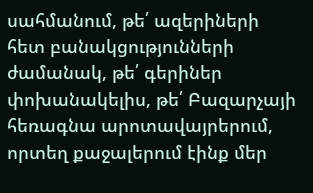սահմանում, թե՛ ազերիների հետ բանակցությունների ժամանակ, թե՛ գերիներ փոխանակելիս, թե՛ Բազարչայի հեռագնա արոտավայրերում, որտեղ քաջալերում էինք մեր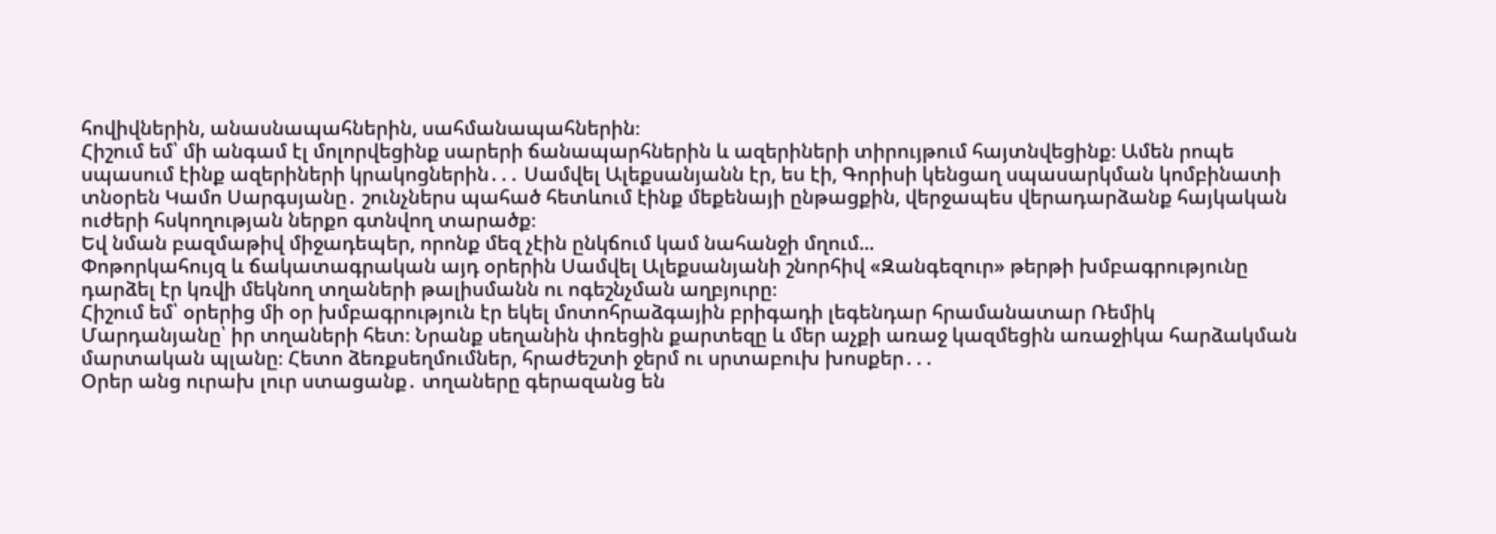հովիվներին, անասնապահներին, սահմանապահներին։
Հիշում եմ՝ մի անգամ էլ մոլորվեցինք սարերի ճանապարհներին և ազերիների տիրույթում հայտնվեցինք։ Ամեն րոպե սպասում էինք ազերիների կրակոցներին․․․ Սամվել Ալեքսանյանն էր, ես էի, Գորիսի կենցաղ սպասարկման կոմբինատի տնօրեն Կամո Սարգսյանը․ շունչներս պահած հետևում էինք մեքենայի ընթացքին, վերջապես վերադարձանք հայկական ուժերի հսկողության ներքո գտնվող տարածք։
Եվ նման բազմաթիվ միջադեպեր, որոնք մեզ չէին ընկճում կամ նահանջի մղում...
Փոթորկահույզ և ճակատագրական այդ օրերին Սամվել Ալեքսանյանի շնորհիվ «Զանգեզուր» թերթի խմբագրությունը դարձել էր կռվի մեկնող տղաների թալիսմանն ու ոգեշնչման աղբյուրը։
Հիշում եմ՝ օրերից մի օր խմբագրություն էր եկել մոտոհրաձգային բրիգադի լեգենդար հրամանատար Ռեմիկ Մարդանյանը՝ իր տղաների հետ։ Նրանք սեղանին փռեցին քարտեզը և մեր աչքի առաջ կազմեցին առաջիկա հարձակման մարտական պլանը։ Հետո ձեռքսեղմումներ, հրաժեշտի ջերմ ու սրտաբուխ խոսքեր․․․
Օրեր անց ուրախ լուր ստացանք․ տղաները գերազանց են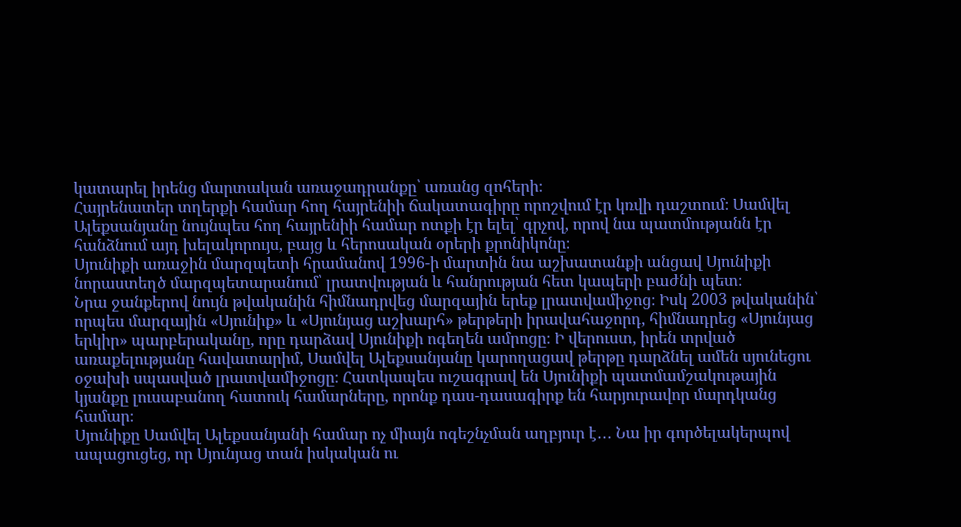կատարել իրենց մարտական առաջադրանքը՝ առանց զոհերի։
Հայրենատեր տղերքի համար հող հայրենիի ճակատագիրը որոշվում էր կռվի դաշտում։ Սամվել Ալեքսանյանը նույնպես հող հայրենիի համար ոտքի էր ելել՝ գրչով, որով նա պատմությանն էր հանձնում այդ խելակորույս, բայց և հերոսական օրերի քրոնիկոնը։
Սյունիքի առաջին մարզպետի հրամանով 1996-ի մարտին նա աշխատանքի անցավ Սյունիքի նորաստեղծ մարզպետարանում՝ լրատվության և հանրության հետ կապերի բաժնի պետ։
Նրա ջանքերով նույն թվականին հիմնադրվեց մարզային երեք լրատվամիջոց։ Իսկ 2003 թվականին՝ որպես մարզային «Սյունիք» և «Սյունյաց աշխարհ» թերթերի իրավահաջորդ, հիմնադրեց «Սյունյաց երկիր» պարբերականը, որը դարձավ Սյունիքի ոգեղեն ամրոցը։ Ի վերուստ, իրեն տրված առաքելությանը հավատարիմ, Սամվել Ալեքսանյանը կարողացավ թերթը դարձնել ամեն սյունեցու օջախի սպասված լրատվամիջոցը։ Հատկապես ուշագրավ են Սյունիքի պատմամշակութային կյանքը լուսաբանող հատուկ համարները, որոնք դաս-դասագիրք են հարյուրավոր մարդկանց համար։
Սյունիքը Սամվել Ալեքսանյանի համար ոչ միայն ոգեշնչման աղբյուր է․․․ Նա իր գործելակերպով ապացուցեց, որ Սյունյաց տան իսկական ու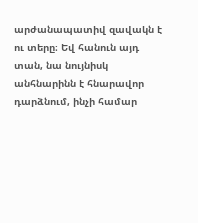արժանապատիվ զավակն է ու տերը։ Եվ հանուն այդ տան, նա նույնիսկ անհնարինն է հնարավոր դարձնում, ինչի համար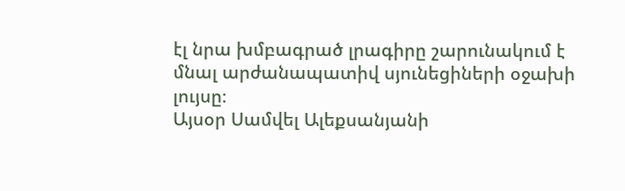էլ նրա խմբագրած լրագիրը շարունակում է մնալ արժանապատիվ սյունեցիների օջախի լույսը։
Այսօր Սամվել Ալեքսանյանի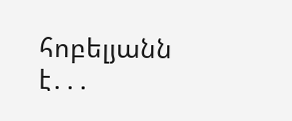հոբելյանն է․․․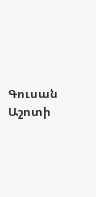Գուսան Աշոտի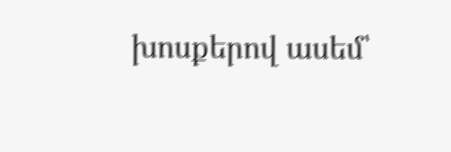խոսքերով ասեմ՝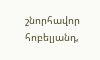շնորհավոր հոբելյանդ,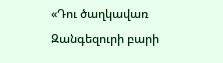«Դու ծաղկավառ Զանգեզուրի բարի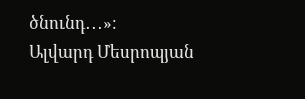ծնունդ․․․»։
Ալվարդ Մեսրոպյան